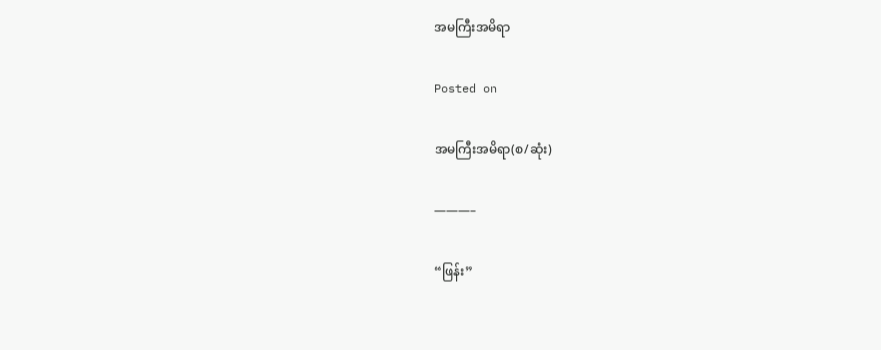အမကြီးအမိရာ

Posted on

အမကြီးအမိရာ(စ/ဆုံး)

———–

“ဖြန်း”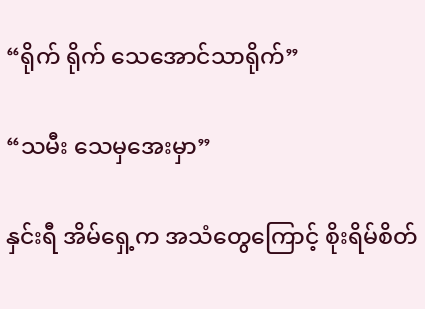“ရိုက် ရိုက် သေအောင်သာရိုက်”

“သမီး သေမှအေးမှာ”

နှင်းရီ အိမ်ရှေ့က အသံတွေကြောင့် စိုးရိမ်စိတ်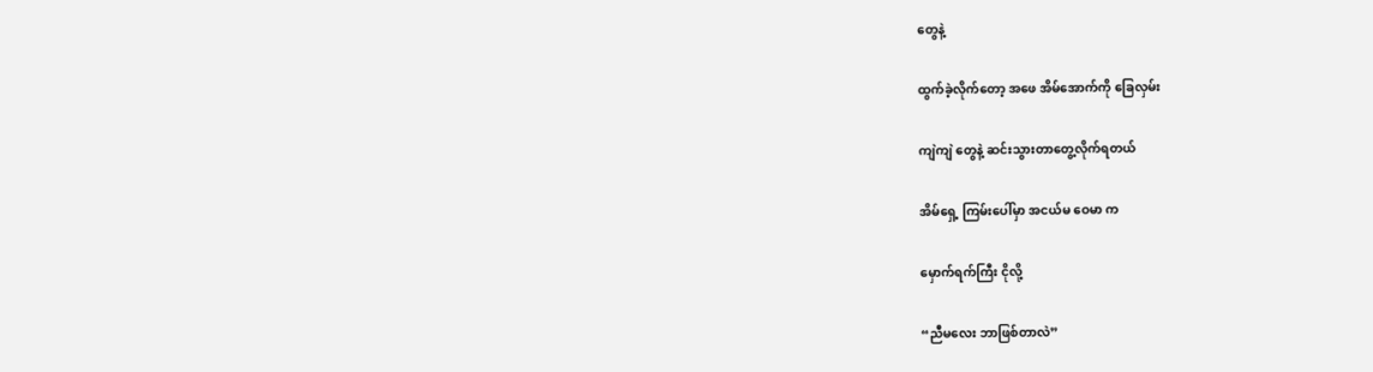တွေနဲ့

ထွက်ခဲ့လိုက်တော့ အဖေ အိမ်အောက်ကို ခြေလှမ်း

ကျဲကျဲ တွေနဲ့ ဆင်းသွားတာတွေ့လိုက်ရတယ်

အိမ်ရှေ့ ကြမ်းပေါ်မှာ အငယ်မ ဝေမာ က

မှောက်ရက်ကြီး ငိုလို့

“ညီမလေး ဘာဖြစ်တာလဲ”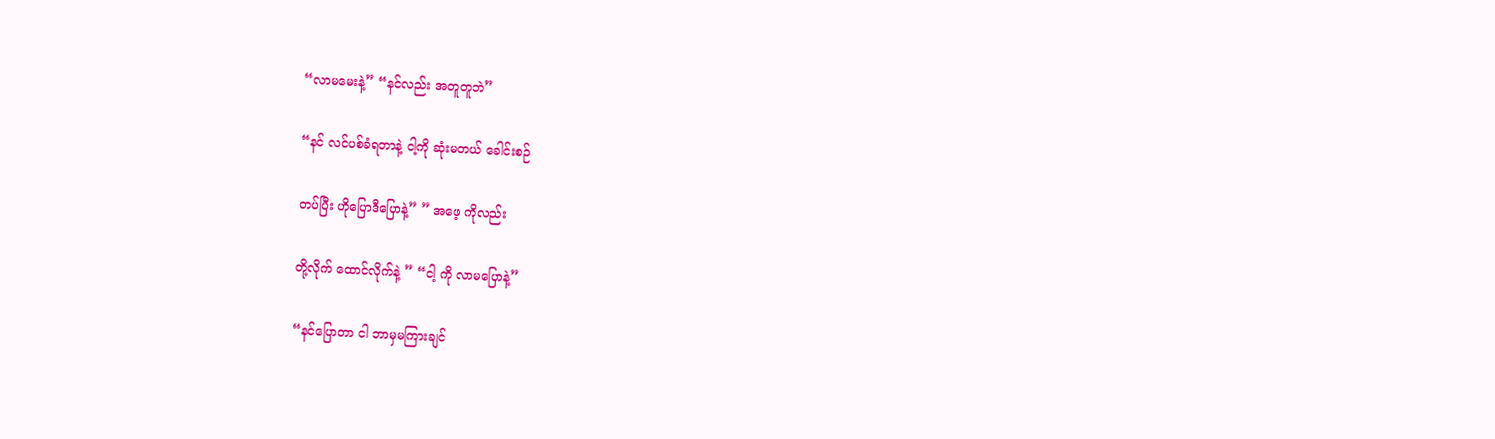“လာမမေးနဲ့” “နင်လည်း အတူတူဘဲ”

“နင် လင်ပစ်ခံရတာနဲ့ ငါ့ကို ဆုံးမတယ် ခေါင်းစဉ်

တပ်ပြီး ဟိုပြောဒီပြောနဲ့” ” အဖေ့ ကိုလည်း

တို့လိုက် ထောင်လိုက်နဲ့ ” “ငါ့ ကို လာမပြောနဲ့”

“နင်ပြောတာ ငါ ဘာမှမကြားချင်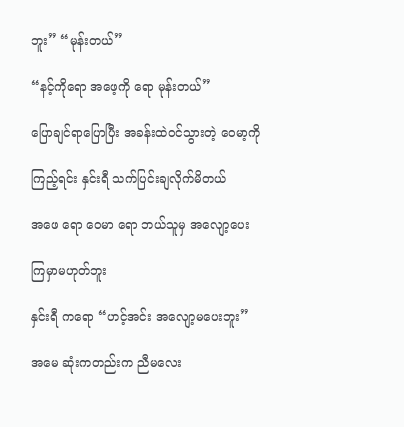ဘူး” “မုန်းတယ်”

“နင့်ကိုရော အဖေ့ကို ရော မုန်းတယ်”

ပြောချင်ရာပြောပြီး အခန်းထဲဝင်သွားတဲ့ ဝေမာ့ကို

ကြည့်ရင်း နှင်းရီ သက်ပြင်းချလိုက်မိတယ်

အဖေ ရော ဝေမာ ရော ဘယ်သူမှ အလျော့ပေး

ကြမှာမဟုတ်ဘူး

နှင်းရီ ကရော “ဟင့်အင်း အလျော့မပေးဘူး”

အမေ ဆုံးကတည်းက ညီမလေး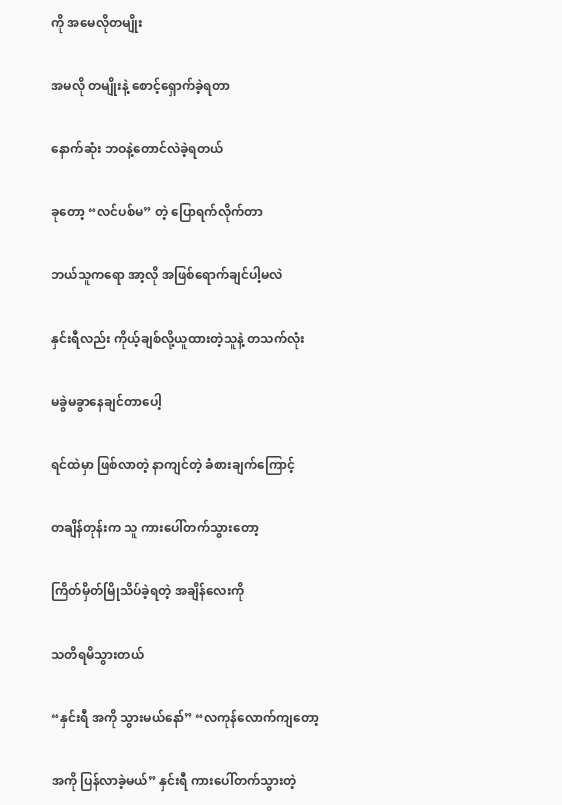ကို အမေလိုတမျိုး

အမလို တမျိုးနဲ့ စောင့်ရှောက်ခဲ့ရတာ

နောက်ဆုံး ဘဝနဲ့တောင်လဲခဲ့ရတယ်

ခုတော့ “လင်ပစ်မ” တဲ့ ပြောရက်လိုက်တာ

ဘယ်သူကရော အာ့လို အဖြစ်ရောက်ချင်ပါ့မလဲ

နှင်းရီလည်း ကိုယ့်ချစ်လို့ယူထားတဲ့သူနဲ့ တသက်လုံး

မခွဲမခွာနေချင်တာပေါ့

ရင်ထဲမှာ ဖြစ်လာတဲ့ နာကျင်တဲ့ ခံစားချက်ကြောင့်

တချိန်တုန်းက သူ ကားပေါ်တက်သွားတော့

ကြိတ်မှိတ်မြိုသိပ်ခဲ့ရတဲ့ အချိန်လေးကို

သတိရမိသွားတယ်

“နှင်းရီ အကို သွားမယ်နော်” “လကုန်လောက်ကျတော့

အကို ပြန်လာခဲ့မယ်” နှင်းရီ ကားပေါ်တက်သွားတဲ့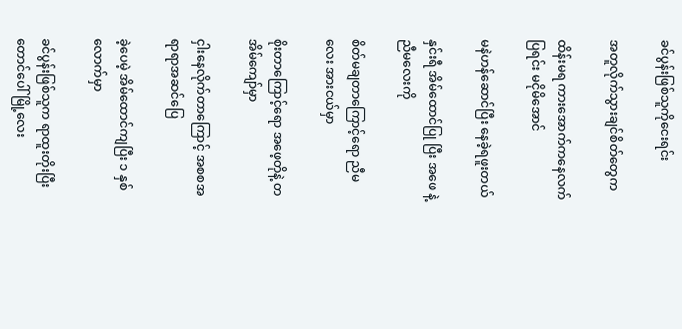ခင်ပွန်းဖြစ်သူကိုငေးရင်း

အတူလိုက်သွားချင်စိတ်တွေက

ထိန်းမရ ကားအောက်ကနေလက်ပြရင်း မငိုမိအောင်

မနဲဟန်ဆောင်ပြီး နေခဲ့ရဖူးတယ်

နှင်းရီ အိမ်ထောင်ပြု ပြီး အဖေ နဲ့ ညီမလေးကို

စိတ်မချတာကြောင့်ရော ညီမလေး အားငယ်မှာ

စိုးတာကြောင့်ရော အဖေ့တိုနဲ့ တအိမ်ကျော်မှာ

ငှါးနေလိုက်တာကြောင့် အစစအရာရာအဆင်ပြေ

ခဲ့ပေမဲ့ အိမ်ထောင်ကျပြီး ၁ နှစ်လောက်မှာ

ခင်ပွန်းဖြစ်သူက ရာထူးတိုးပြီး တောင်ပေါ်မြို့လေး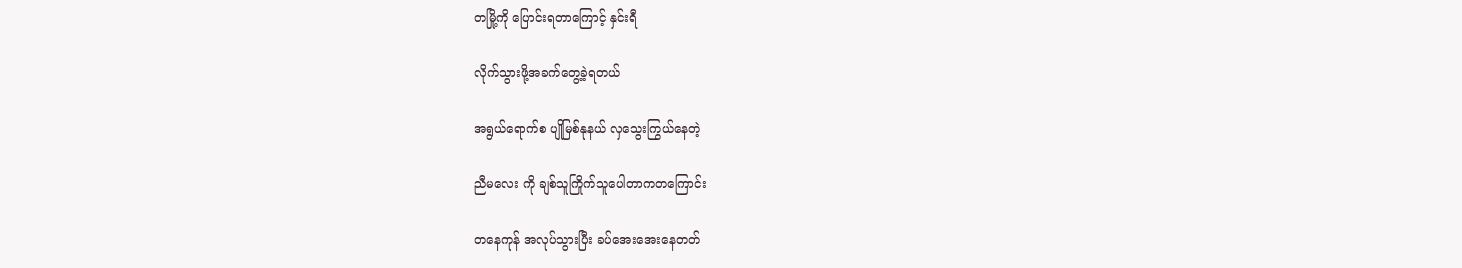တမြို့ကို ပြောင်းရတာကြောင့် နှင်းရီ

လိုက်သွားဖို့အခက်တွေ့ခဲ့ရတယ်

အရွယ်ရောက်စ ပျိုမြစ်နုနယ် လှသွေးကြွယ်နေတဲ့

ညီမလေး ကို ချစ်သူကြိုက်သူပေါတာကတကြောင်း

တနေကုန် အလုပ်သွားပြီး ခပ်အေးအေးနေတတ်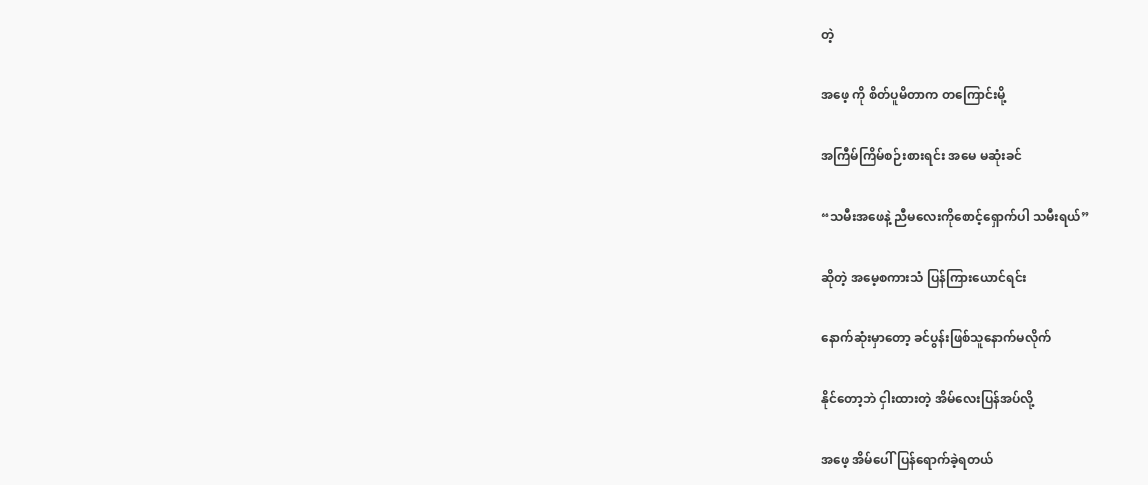တဲ့

အဖေ့ ကို စိတ်ပူမိတာက တကြောင်းမို့

အကြီမ်ကြိမ်စဉ်းစားရင်း အမေ မဆုံးခင်

“သမီးအဖေနဲ့ ညီမလေးကိုစောင့်ရှောက်ပါ သမီးရယ်”

ဆိုတဲ့ အမေ့စကားသံ ပြန်ကြားယောင်ရင်း

နောက်ဆုံးမှာတော့ ခင်ပွန်းဖြစ်သူနောက်မလိုက်

နိုင်တော့ဘဲ ငှါးထားတဲ့ အိမ်လေးပြန်အပ်လို့

အဖေ့ အိမ်ပေါ်ပြန်ရောက်ခဲ့ရတယ်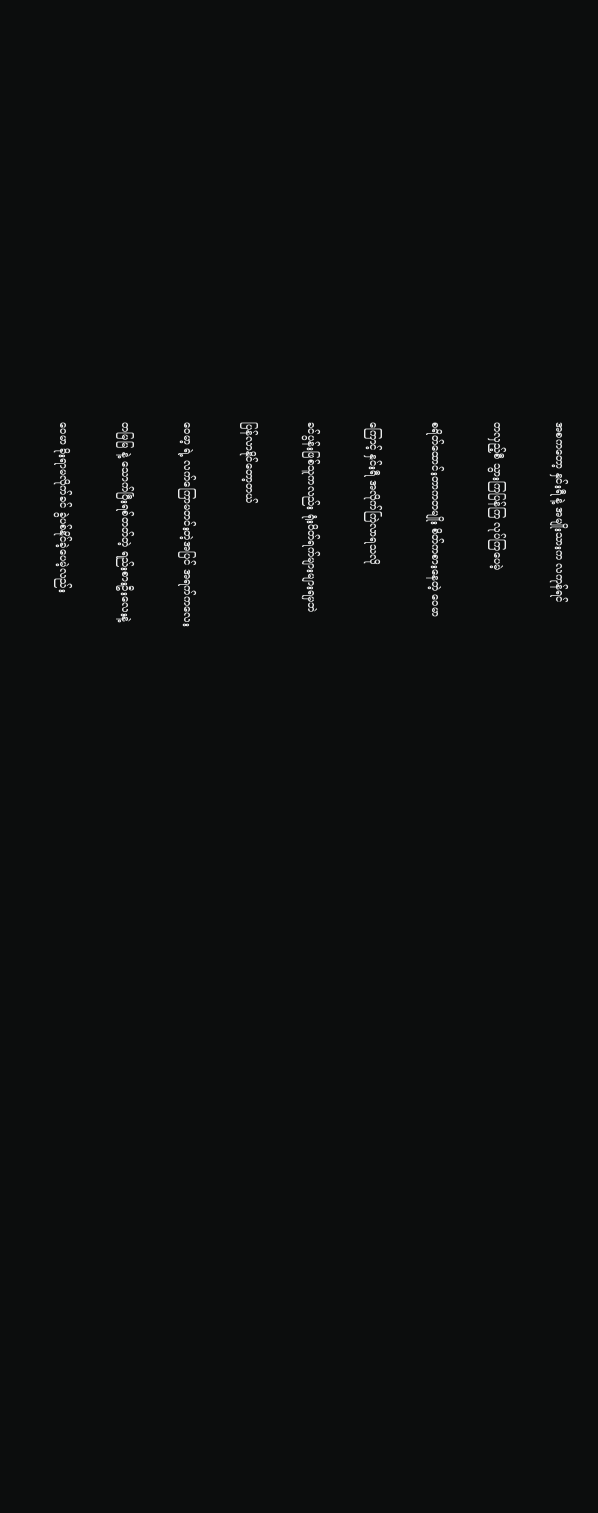အစကတော့ နှင်းရီ နဲ့ အမျိုးသားက လကုန်ရင်

တလှည့်စီ သွားကြပြန်ကြ လုပ်ကြပေမဲ့

စရိတ်ထောင်းတာကတမျိုး စိတ်ကစားနေတဲ့ ဝေမာ

ကြောင့် နှင်းရီ အလိုက်ကြဲလာရသလို

ခင်ပွန်းဖြစ်သူကလည်း ရုံးပိတ်ရက်များများရမှဘဲ

ပြန်လာနိုင်တော့တယ်

ဝေမာ့ ရဲ့ လက်ကြောမတင်းတဲ့အပြင် အရက်ကလေး

တမြမြ နဲ့ သောက်ပြီးရစ်တတ်တဲ့ ရည်းစားဦးလေးနဲ့

ဝေမာ ခိုးရာမလိုက်ခင် ခွဲပစ်နိုင်ခဲ့ပေမဲ့လည်း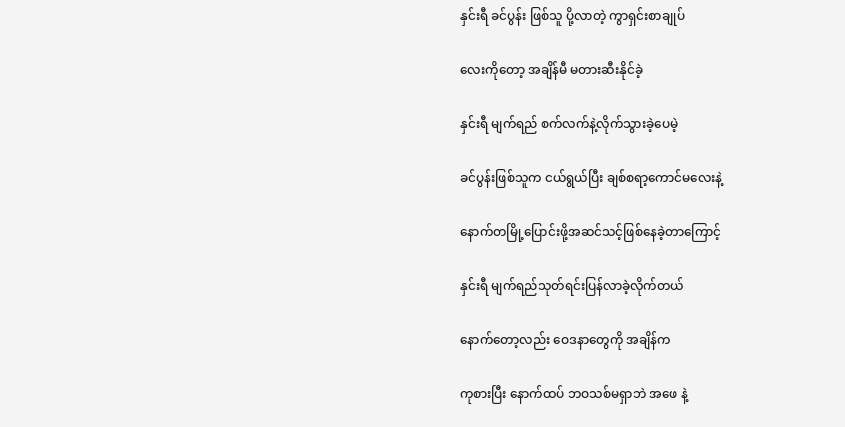နှင်းရီ ခင်ပွန်း ဖြစ်သူ ပို့လာတဲ့ ကွာရှင်းစာချုပ်

လေးကိုတော့ အချိန်မီ မတားဆီးနိုင်ခဲ့

နှင်းရီ မျက်ရည် စက်လက်နဲ့လိုက်သွားခဲ့ပေမဲ့

ခင်ပွန်းဖြစ်သူက ငယ်ရွယ်ပြီး ချစ်စရာ့ကောင်မလေးနဲ့

နောက်တမြို့ပြောင်းဖို့အဆင်သင့်ဖြစ်နေခဲ့တာကြောင့်

နှင်းရီ မျက်ရည်သုတ်ရင်းပြန်လာခဲ့လိုက်တယ်

နောက်တော့လည်း ဝေဒနာတွေကို အချိန်က

ကုစားပြီး နောက်ထပ် ဘဝသစ်မရှာဘဲ အဖေ နဲ့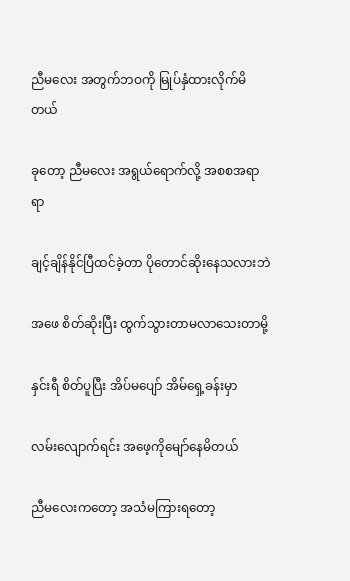ညီမလေး အတွက်ဘဝကို မြုပ်နှံထားလိုက်မိတယ်

ခုတော့ ညီမလေး အရွယ်ရောက်လို့ အစစအရာရာ

ချင့်ချိန်နိုင်ပြီထင်ခဲ့တာ ပိုတောင်ဆိုးနေသလားဘဲ

အဖေ စိတ်ဆိုးပြီး ထွက်သွားတာမလာသေးတာမို့

နှင်းရီ စိတ်ပူပြီး အိပ်မပျော် အိမ်ရှေ့ခန်းမှာ

လမ်းလျောက်ရင်း အဖေ့ကိုမျော်နေမိတယ်

ညီမလေးကတော့ အသံမကြားရတော့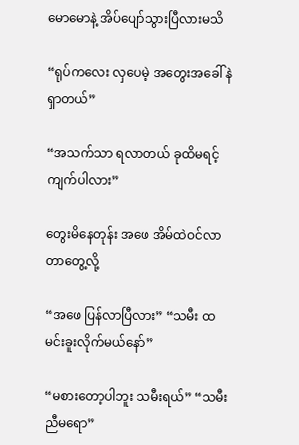မောမောနဲ့ အိပ်ပျော်သွားပြီလားမသိ

“ရုပ်ကလေး လှပေမဲ့ အတွေးအခေါ် နဲရှာတယ်”

“အသက်သာ ရလာတယ် ခုထိမရင့်ကျက်ပါလား”

တွေးမိနေတုန်း အဖေ အိမ်ထဲဝင်လာတာတွေ့လို့

“အဖေ ပြန်လာပြီလား” “သမီး ထမင်းခူးလိုက်မယ်နော်”

“မစားတော့ပါဘူး သမီးရယ်” “သမီး ညီမရော”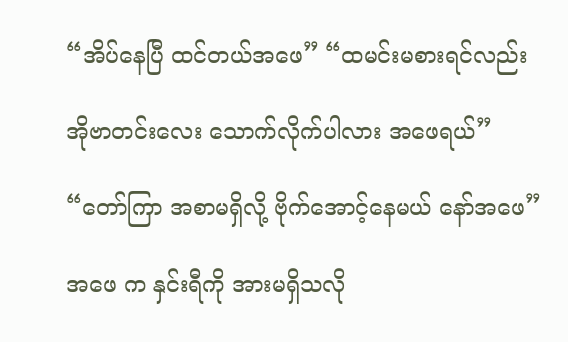“အိပ်နေပြီ ထင်တယ်အဖေ” “ထမင်းမစားရင်လည်း

အိုဗာတင်းလေး သောက်လိုက်ပါလား အဖေရယ်”

“တော်ကြာ အစာမရှိလို့ ဗိုက်အောင့်နေမယ် နော်အဖေ”

အဖေ က နှင်းရီကို အားမရှိသလို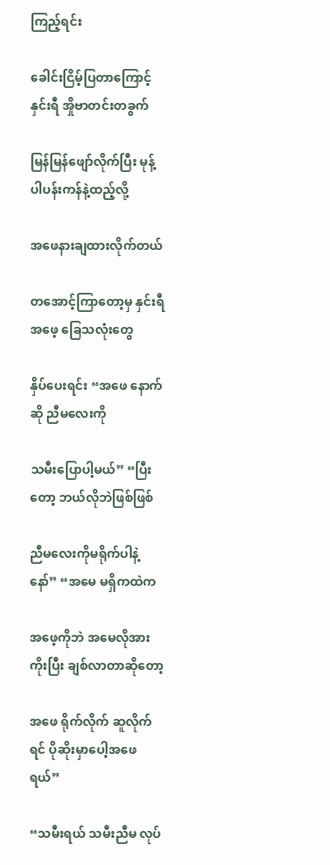ကြည့်ရင်း

ခေါင်းငြိမ့်ပြတာကြောင့် နှင်းရီ အှိုဗာတင်းတခွက်

မြန်မြန်ဖျော်လိုက်ပြီး မုန့်ပါပန်းကန်နဲ့ထည့်လို့

အဖေနားချထားလိုက်တယ်

တအောင့်ကြာတော့မှ နှင်းရီ အဖေ့ ခြေသလုံးတွေ

နှိပ်ပေးရင်း “အဖေ နောက်ဆို ညီမလေးကို

သမီးပြောပါ့မယ်” “ပြီးတော့ ဘယ်လိုဘဲဖြစ်ဖြစ်

ညီမလေးကိုမရိုက်ပါနဲ့နော်” “အမေ မရှိကထဲက

အဖေ့ကိုဘဲ အမေလိုအားကိုးပြီး ချစ်လာတာဆိုတော့

အဖေ ရိုက်လိုက် ဆူလိုက်ရင် ပိုဆိုးမှာပေါ့အဖေရယ်”

“သမီးရယ် သမီးညီမ လုပ်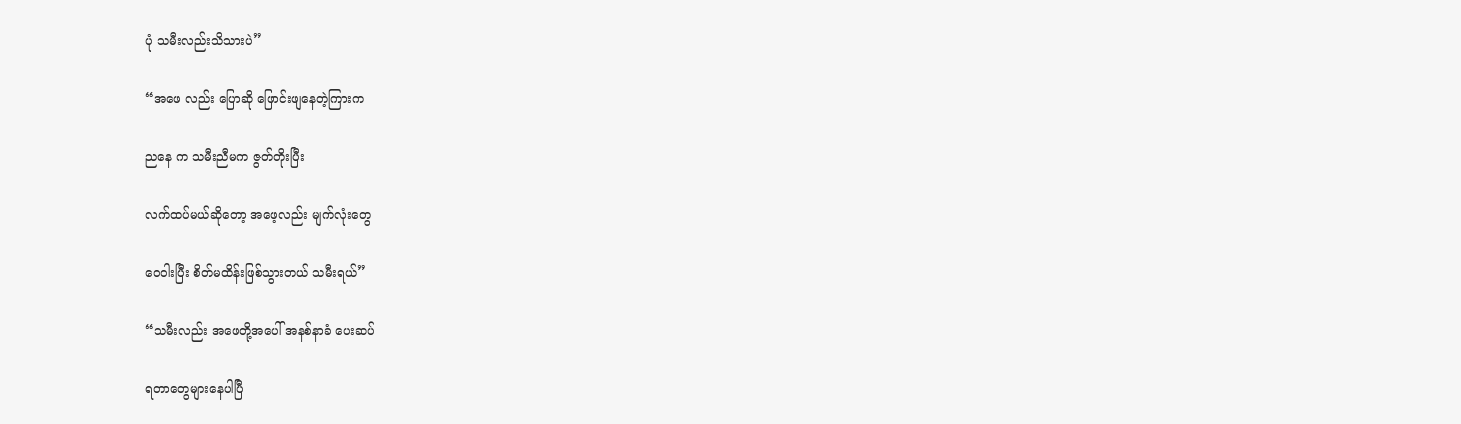ပုံ သမီးလည်းသိသားပဲ”

“အဖေ လည်း ပြောဆို ဖြောင်းဖျနေတဲ့ကြားက

ညနေ က သမီးညီမက ဇွတ်တိုးပြီး

လက်ထပ်မယ်ဆိုတော့ အဖေ့လည်း မျက်လုံးတွေ

ဝေဝါးပြီး စိတ်မထိန်းဖြစ်သွားတယ် သမီးရယ်”

“သမီးလည်း အဖေတို့အပေါ် အနစ်နာခံ ပေးဆပ်

ရတာတွေများနေပါပြီ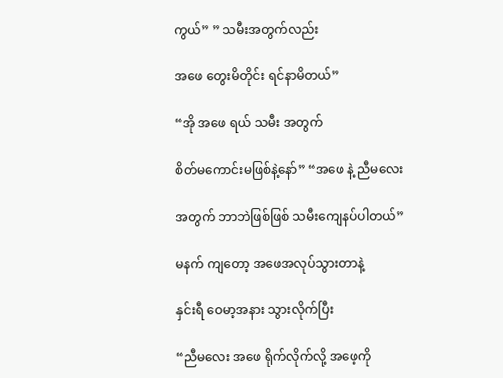ကွယ်” ” သမီးအတွက်လည်း

အဖေ တွေးမိတိုင်း ရင်နာမိတယ်”

“အို အဖေ ရယ် သမီး အတွက်

စိတ်မကောင်းမဖြစ်နဲ့နော်” “အဖေ နဲ့ ညီမလေး

အတွက် ဘာဘဲဖြစ်ဖြစ် သမီးကျေနပ်ပါတယ်”

မနက် ကျတော့ အဖေအလုပ်သွားတာနဲ့

နှင်းရီ ဝေမာ့အနား သွားလိုက်ပြီး

“ညီမလေး အဖေ ရိုက်လိုက်လို့ အဖေ့ကို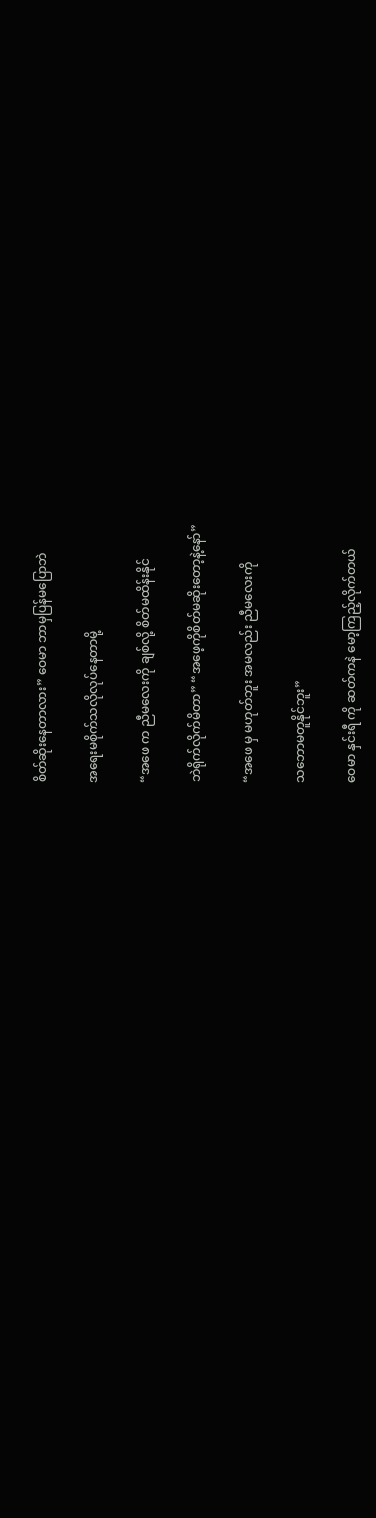စိတ်ဆိုးနေတာလား” ဝေမာ ဘာမှပြန်မပြောဘဲ

အရေးမစိုက်သလိုလုပ်နေတာမို့

“အဖေ က ညီမလေးကို ချစ်လို့ စိတ်မထိန်းနိုင်

ဘဲရိုက်လိုက်မိတာ” “အဖေ့ကိုစိတ်မဆိုးတော့နဲ့နော်”

“အဖေ မှ မဟုတ်ဘူး အမလည်း ညီမလေးကို

သဘောမတူနိုင်ဘူး”

ဝေမာ နှင်းရီ ကို ဆတ်ကနဲ မော့ကြည့်လိုက်တယ်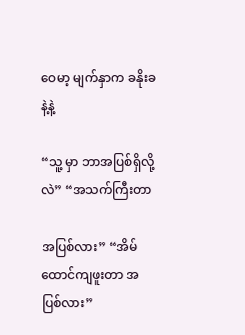ဝေမာ့ မျက်နှာက ခနိုးခနဲ့နဲ့

“သူ့ မှာ ဘာအပြစ်ရှိလို့လဲ” “အသက်ကြီးတာ

အပြစ်လား” “အိမ်ထောင်ကျဖူးတာ အပြစ်လား”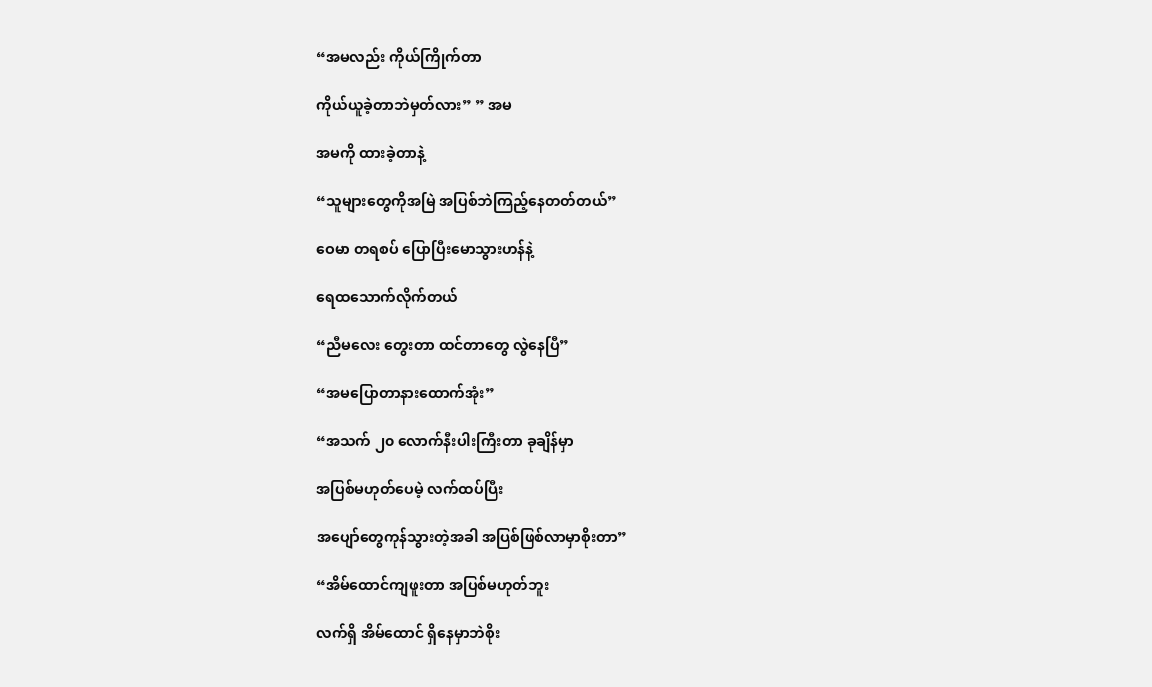“အမလည်း ကိုယ်ကြိုက်တာ

ကိုယ်ယူခဲ့တာဘဲမှတ်လား” ” အမ

အမကို ထားခဲ့တာနဲ့

“သူများတွေကိုအမြဲ အပြစ်ဘဲကြည့်နေတတ်တယ်”

ဝေမာ တရစပ် ပြောပြီးမောသွားဟန်နဲ့

ရေထသောက်လိုက်တယ်

“ညီမလေး တွေးတာ ထင်တာတွေ လွဲနေပြီ”

“အမပြောတာနားထောက်အုံး”

“အသက် ၂၀ လောက်နီးပါးကြီးတာ ခုချိန်မှာ

အပြစ်မဟုတ်ပေမဲ့ လက်ထပ်ပြီး

အပျော်တွေကုန်သွားတဲ့အခါ အပြစ်ဖြစ်လာမှာစိုးတာ”

“အိမ်ထောင်ကျဖူးတာ အပြစ်မဟုတ်ဘူး

လက်ရှိ အိမ်ထောင် ရှိနေမှာဘဲစိုး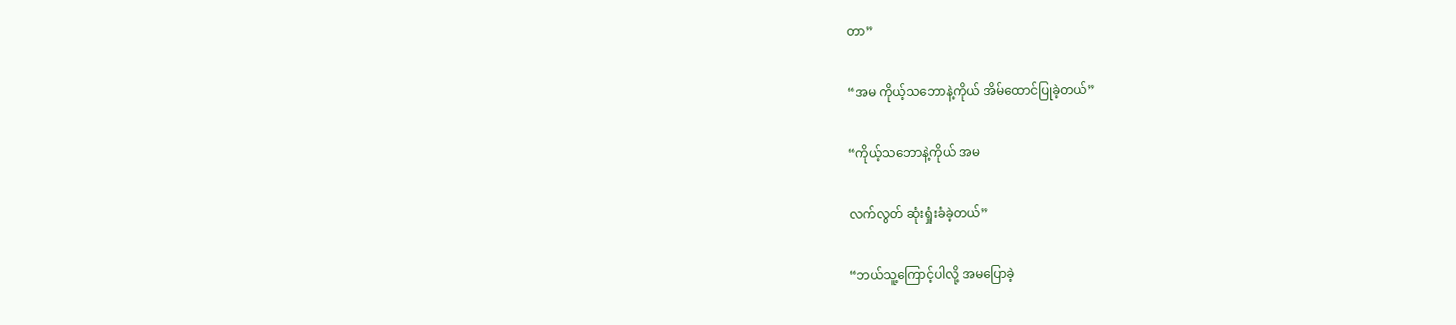တာ”

“အမ ကိုယ့်သဘောနဲ့ကိုယ် အိမ်ထောင်ပြုခဲ့တယ်”

“ကိုယ့်သဘောနဲ့ကိုယ် အမ

လက်လွတ် ဆုံးရှုံးခံခဲ့တယ်”

“ဘယ်သူ့ကြောင့်ပါလို့ အမပြောခဲ့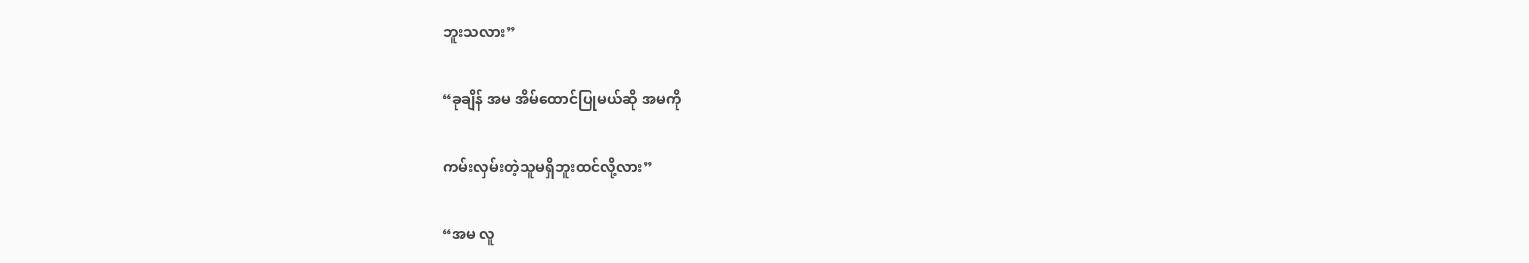ဘူးသလား”

“ခုချိန် အမ အိမ်ထောင်ပြုမယ်ဆို အမကို

ကမ်းလှမ်းတဲ့သူမရှိဘူးထင်လို့လား”

“အမ လူ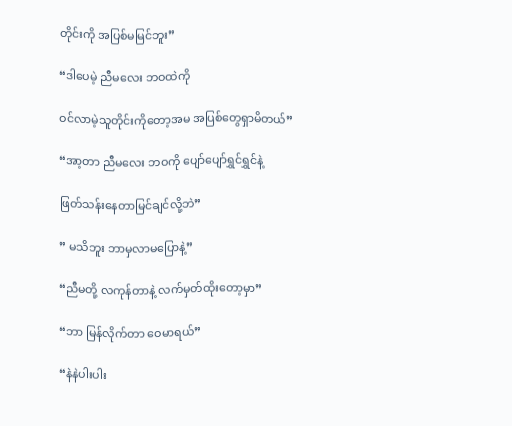တိုင်းကို အပြစ်မမြင်ဘူး”

“ဒါပေမဲ့ ညီမလေး ဘဝထဲကို

ဝင်လာမဲ့သူတိုင်းကိုတော့အမ အပြစ်တွေရှာမိတယ်”

“အာ့တာ ညီမလေး ဘဝကို ပျော်ပျော်ရွှင်ရွှင်နဲ့

ဖြတ်သန်းနေတာမြင်ချင်လို့ဘဲ”

” မသိဘူး ဘာမှလာမပြောနဲ့”

“ညီမတို့ လကုန်တာနဲ့ လက်မှတ်ထိုးတော့မှာ”

“ဘာ မြန်လိုက်တာ ဝေမာရယ်”

“နဲနဲပါးပါး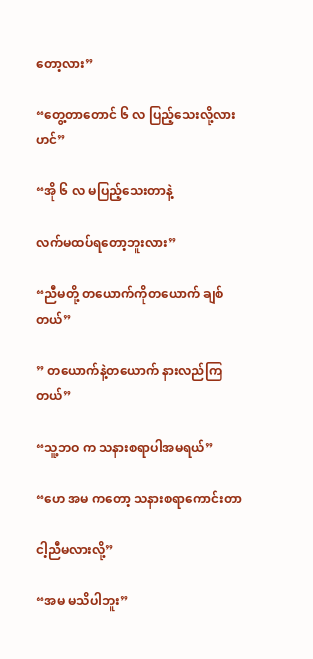တော့လား”

“တွေ့တာတောင် ၆ လ ပြည့်သေးလို့လား ဟင်”

“အို ၆ လ မပြည့်သေးတာနဲ့

လက်မထပ်ရတော့ဘူးလား”

“ညီမတို့ တယောက်ကိုတယောက် ချစ်တယ်”

” တယောက်နဲ့တယောက် နားလည်ကြတယ်”

“သူ့ဘဝ က သနားစရာပါအမရယ်”

“ဟေ အမ ကတော့ သနားစရာကောင်းတာ

ငါ့ညီမလားလို့”

“အမ မသိပါဘူး”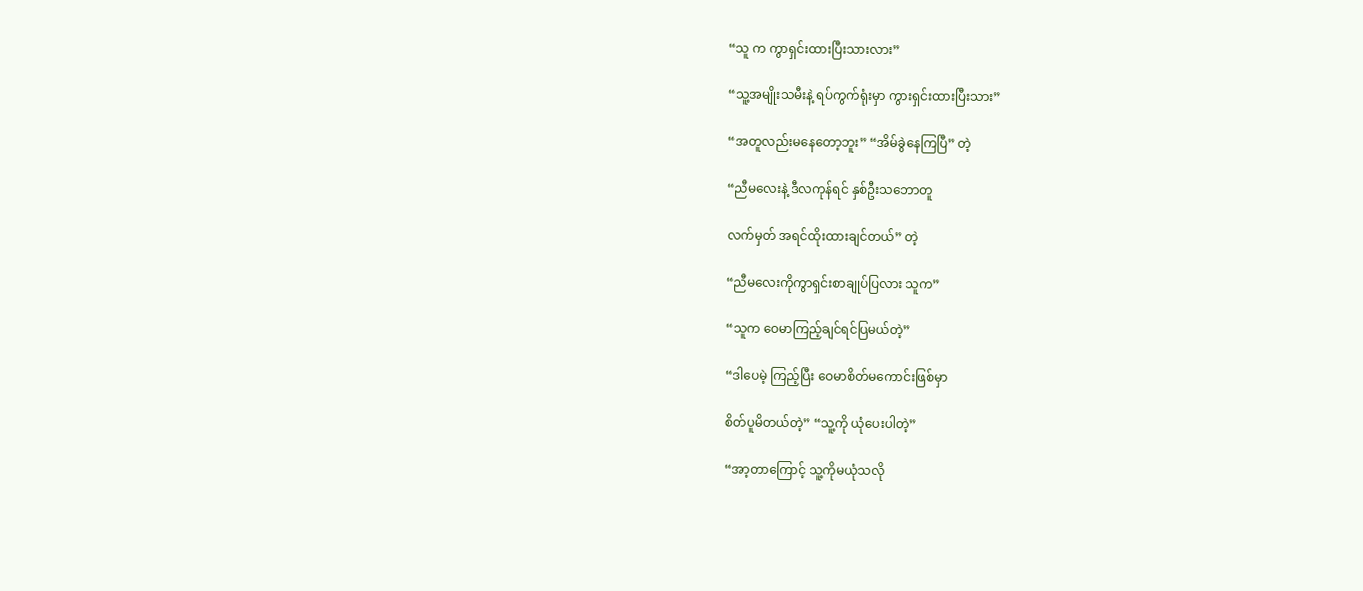“သူ က ကွာရှင်းထားပြီးသားလား”

“သူ့အမျိုးသမီးနဲ့ ရပ်ကွက်ရုံးမှာ ကွားရှင်းထားပြီးသား”

“အတူလည်းမနေတော့ဘူး” “အိမ်ခွဲနေကြပြီ” တဲ့

“ညီမလေးနဲ့ ဒီလကုန်ရင် နှစ်ဦးသဘောတူ

လက်မှတ် အရင်ထိုးထားချင်တယ်” တဲ့

“ညီမလေးကိုကွာရှင်းစာချုပ်ပြလား သူက”

“သူက ဝေမာကြည့်ချင်ရင်ပြမယ်တဲ့”

“ဒါပေမဲ့ ကြည့်ပြီး ဝေမာစိတ်မကောင်းဖြစ်မှာ

စိတ်ပူမိတယ်တဲ့” “သူ့ကို ယုံပေးပါတဲ့”

“အာ့တာကြောင့် သူ့ကိုမယုံသလို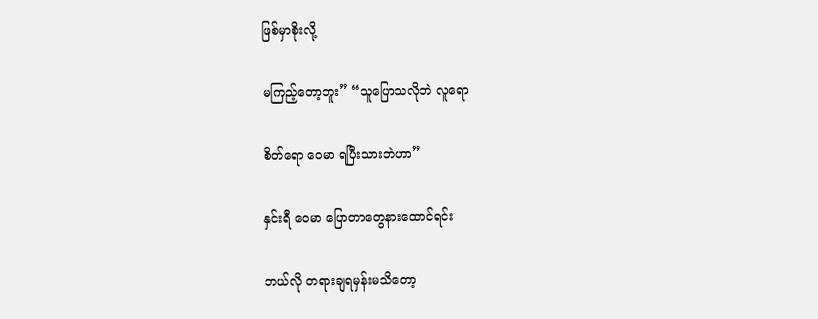ဖြစ်မှာစိုးလို့

မကြည့်တော့ဘူး” “သူပြောသလိုဘဲ လူရော

စိတ်ရော ဝေမာ ရပြီးသားဘဲဟာ”

နှင်းရီ ဝေမာ ပြောတာတွေနားထောင်ရင်း

ဘယ်လို တရားချရမှန်းမသိတော့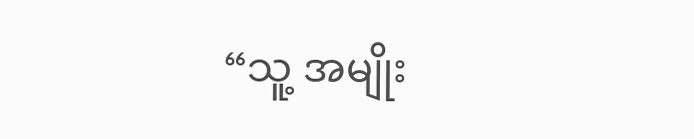“သူ့ အမျိုး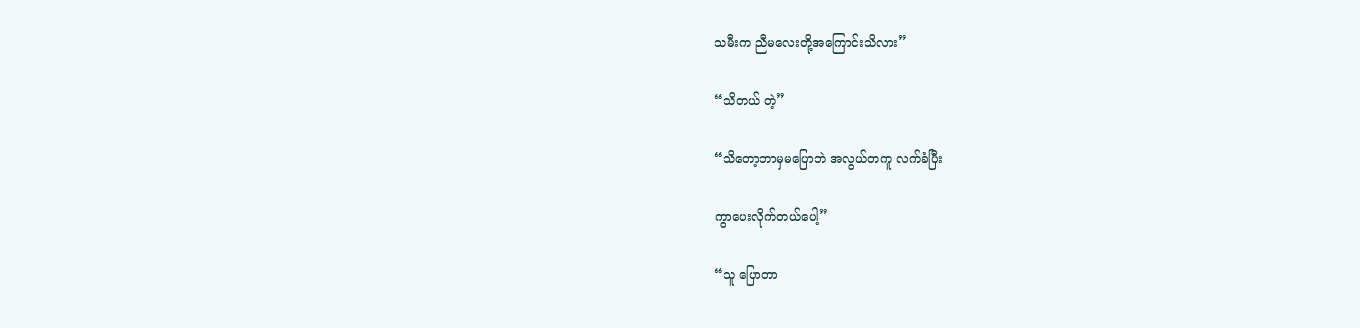သမီးက ညီမလေးတို့အကြောင်းသိလား”

“သိတယ် တဲ့”

“သိတော့ဘာမှမပြောဘဲ အလွယ်တကူ လက်ခံပြီး

ကွာပေးလိုက်တယ်ပေါ့”

“သူ ပြောတာ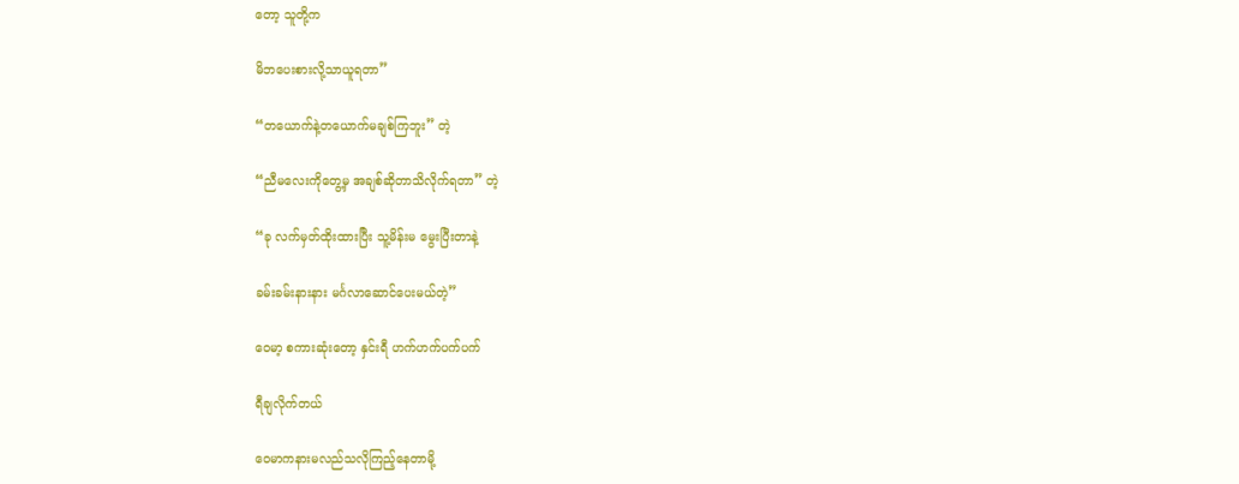တော့ သူတို့က

မိဘပေးစားလို့သာယူရတာ”

“တယောက်နဲ့တယောက်မချစ်ကြဘူး” တဲ့

“ညီမလေးကိုတွေ့မှ အချစ်ဆိုတာသိလိုက်ရတာ” တဲ့

“ခု လက်မှတ်ထိုးထားပြီး သူ့မိန်းမ မွေးပြီးတာနဲ့

ခမ်းခမ်းနားနား မင်္ဂလာဆောင်ပေးမယ်တဲ့”

ဝေမာ့ စကားဆုံးတော့ နှင်းရီ ဟက်ဟက်ပက်ပက်

ရီချလိုက်တယ်

ဝေမာကနားမလည်သလိုကြည့်နေတာမို့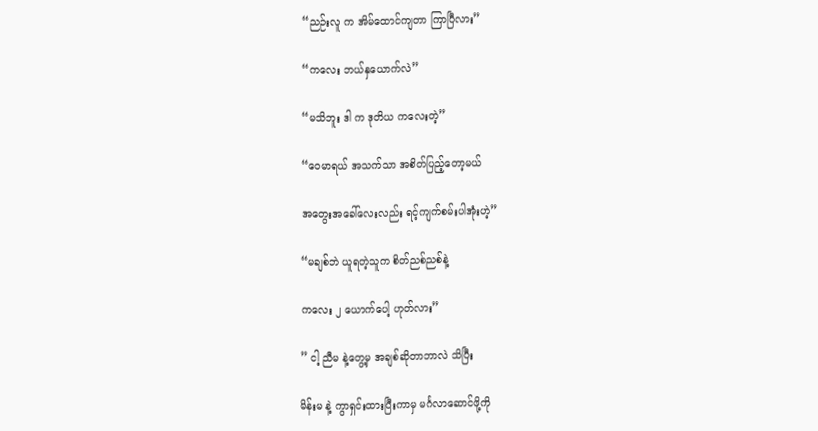“ညဉ်းလူ က အိမ်ထောင်ကျတာ ကြာပြီလား”

“ကလေး ဘယ်နှယောက်လဲ”

“မသိဘူး ဒါ က ဒုတိယ ကလေးတဲ့”

“ဝေမာရယ် အသက်သာ အစိတ်ပြည့်တော့မယ်

အတွေးအခေါ်လေးလည်း ရင့်ကျက်စမ်းပါအုံးဟဲ့”

“မချစ်ဘဲ ယူရတဲ့သူက စိတ်ညစ်ညစ်နဲ့

ကလေး ၂ ယောက်ပေါ့ ဟုတ်လား”

” ငါ့ ညီမ နဲ့တွေ့မှ အချစ်ဆိုတာဘာလဲ သိပြီး

မိန်းမ နဲ့ ကွာရှင်းထားပြီးကာမှ မင်္ဂလာဆောင်ဖို့ကို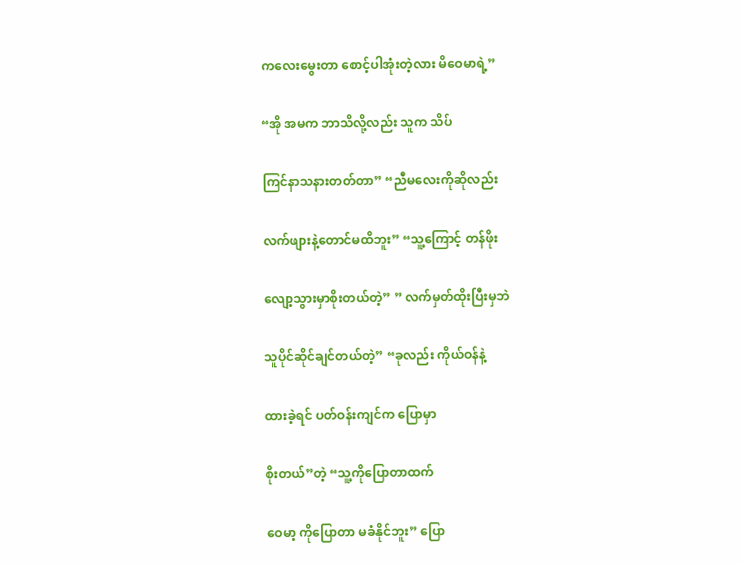ကလေးမွေးတာ စောင့်ပါအုံးတဲ့လား မိဝေမာရဲ့”

“အို အမက ဘာသိလို့လည်း သူက သိပ်

ကြင်နာသနားတတ်တာ” “ညီမလေးကိုဆိုလည်း

လက်ဖျားနဲ့တောင်မထိဘူး” “သူ့ကြောင့် တန်ဖိုး

လျော့သွားမှာစိုးတယ်တဲ့” ” လက်မှတ်ထိုးပြီးမှဘဲ

သူပိုင်ဆိုင်ချင်တယ်တဲ့” “ခုလည်း ကိုယ်ဝန်နဲ့

ထားခဲ့ရင် ပတ်ဝန်းကျင်က ပြောမှာ

စိုးတယ်”တဲ့ “သူ့ကိုပြောတာထက်

ဝေမာ့ ကိုပြောတာ မခံနိုင်ဘူး” ပြော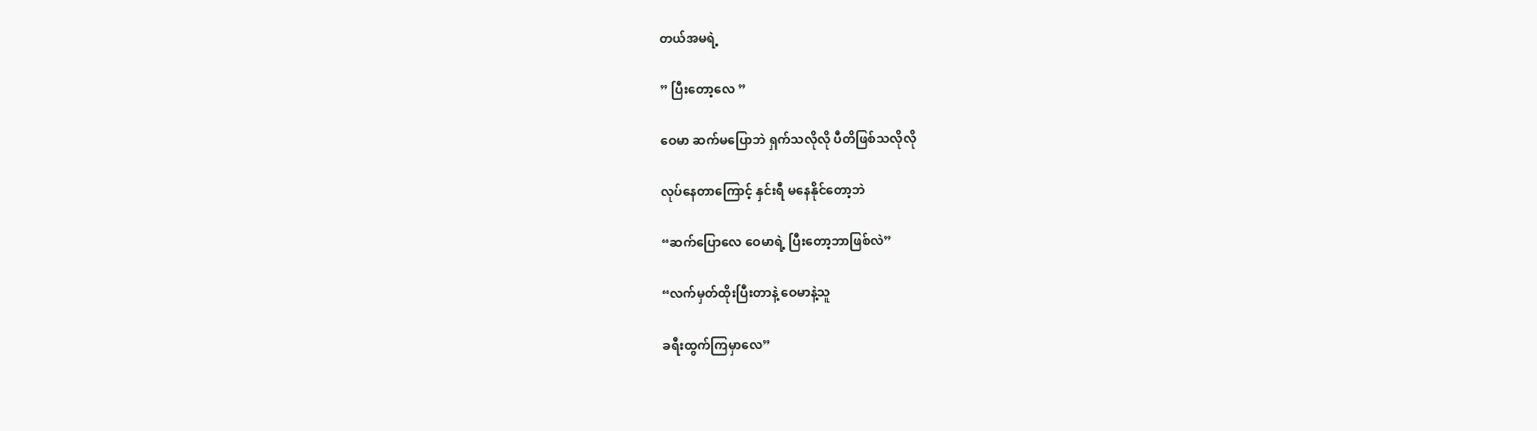တယ်အမရဲ့

” ပြီးတော့လေ ”

ဝေမာ ဆက်မပြောဘဲ ရှက်သလိုလို ပီတိဖြစ်သလိုလို

လုပ်နေတာကြောင့် နှင်းရီ မနေနိုင်တော့ဘဲ

“ဆက်ပြောလေ ဝေမာရဲ့ ပြီးတော့ဘာဖြစ်လဲ”

“လက်မှတ်ထိုးပြီးတာနဲ့ ဝေမာနဲ့သူ

ခရီးထွက်ကြမှာလေ”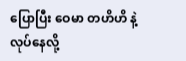ပြောပြီး ဝေမာ တဟိဟိ နဲ့ လုပ်နေလို့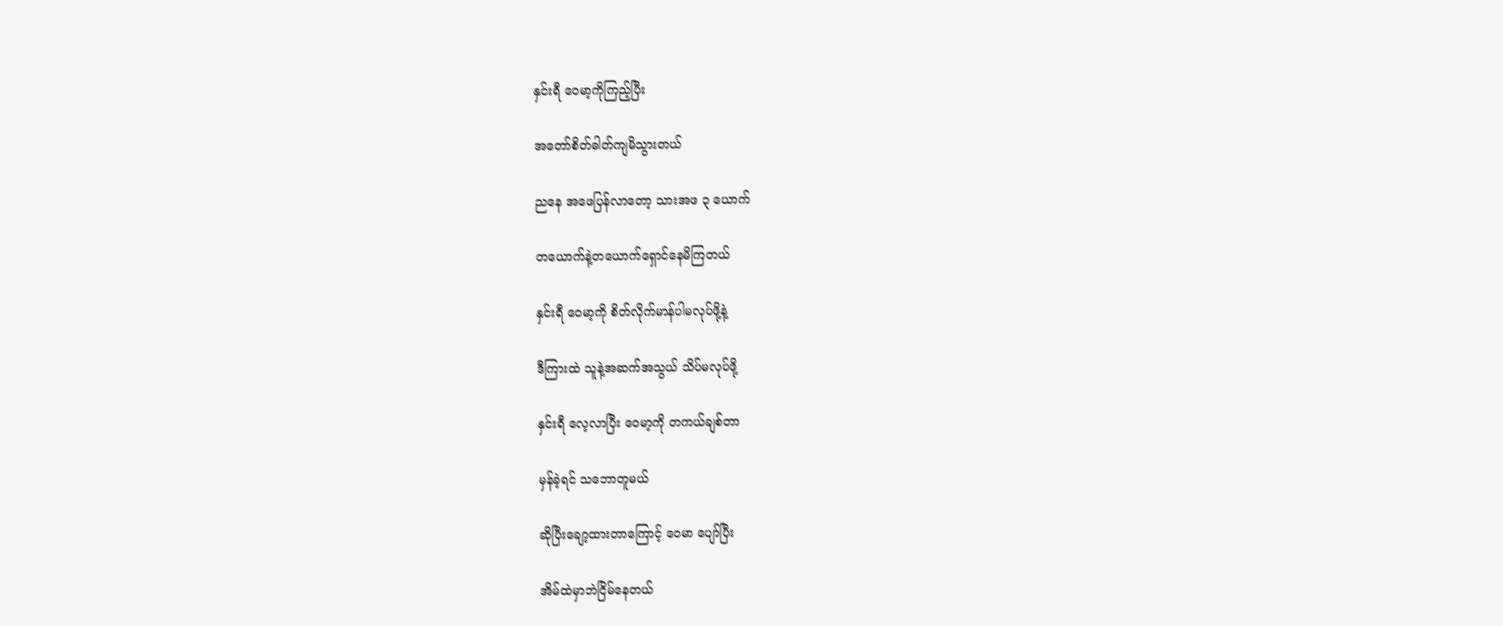နှင်းရီ ဝေမာ့ကိုကြည့်ပြီး

အတော်စိတ်ဓါတ်ကျမိသွားတယ်

ညနေ အဖေပြန်လာတော့ သားအဖ ၃ ယောက်

တယောက်နဲ့တယောက်ရှောင်နေမိကြတယ်

နှင်းရီ ဝေမာ့ကို စိတ်လိုက်မာန်ပါမလုပ်ဖို့နဲ့

ဒီကြားထဲ သူနဲ့အဆက်အသွယ် သိပ်မလုပ်ဖို့

နှင်းရီ လေ့လာပြီး ဝေမာ့ကို တကယ်ချစ်တာ

မှန်ခဲ့ရင် သဘောတူမယ်

ဆိုပြီးချော့ထားတာကြောင့် ဝေမာ ပျော်ပြီး

အိမ်ထဲမှာဘဲငြိမ်နေတယ်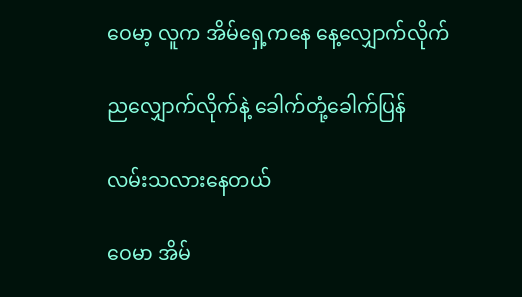ဝေမာ့ လူက အိမ်ရှေ့ကနေ နေ့လျှောက်လိုက်

ညလျှောက်လိုက်နဲ့ ခေါက်တုံ့ခေါက်ပြန်

လမ်းသလားနေတယ်

ဝေမာ အိမ်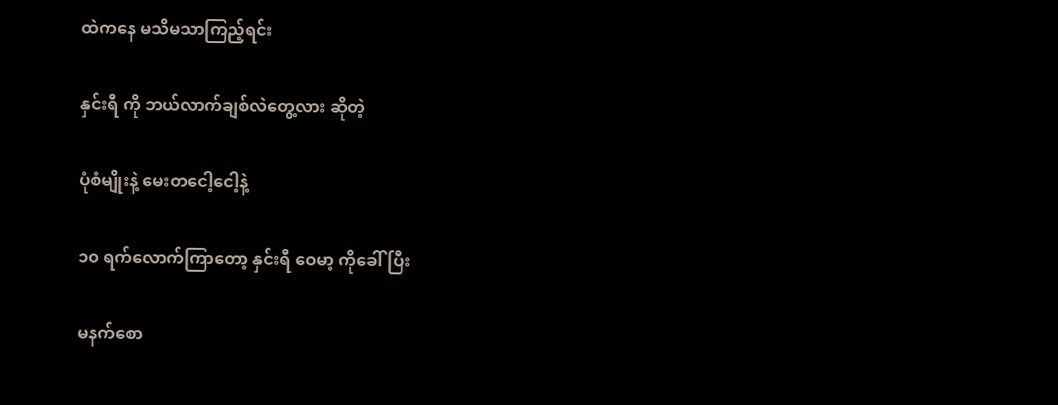ထဲကနေ မသိမသာကြည့်ရင်း

နှင်းရီ ကို ဘယ်လာက်ချစ်လဲတွေ့လား ဆိုတဲ့

ပုံစံမျိုးနဲ့ မေးတငေါ့ငေါ့နဲ့

၁၀ ရက်လောက်ကြာတော့ နှင်းရီ ဝေမာ့ ကိုခေါ်ပြီး

မနက်စော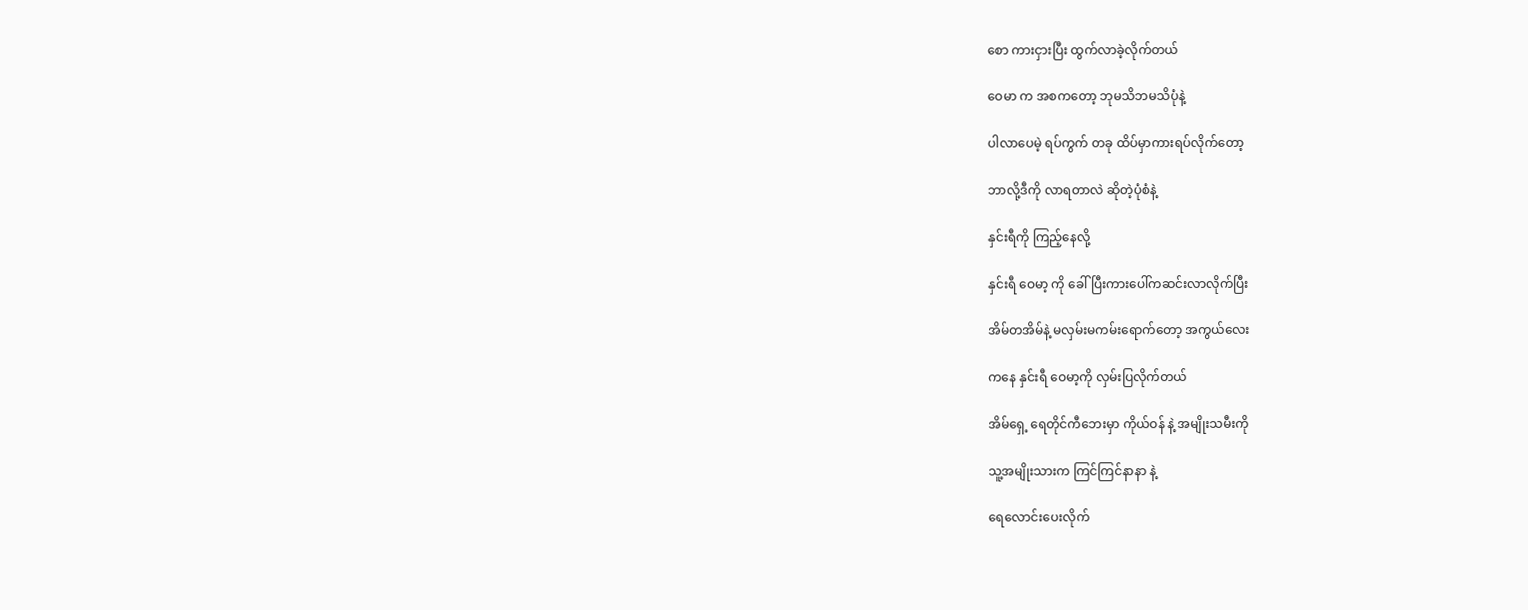စော ကားငှားပြီး ထွက်လာခဲ့လိုက်တယ်

ဝေမာ က အစကတော့ ဘုမသိဘမသိပုံနဲ့

ပါလာပေမဲ့ ရပ်ကွက် တခု ထိပ်မှာကားရပ်လိုက်တော့

ဘာလို့ဒီကို လာရတာလဲ ဆိုတဲ့ပုံစံနဲ့

နှင်းရီကို ကြည့်နေလို့

နှင်းရီ ဝေမာ့ ကို ခေါ်ပြီးကားပေါ်ကဆင်းလာလိုက်ပြီး

အိမ်တအိမ်နဲ့ မလှမ်းမကမ်းရောက်တော့ အကွယ်လေး

ကနေ နှင်းရီ ဝေမာ့ကို လှမ်းပြလိုက်တယ်

အိမ်ရှေ့ ရေတိုင်ကီဘေးမှာ ကိုယ်ဝန် နဲ့ အမျိုးသမီးကို

သူ့အမျိုးသားက ကြင်ကြင်နာနာ နဲ့

ရေလောင်းပေးလိုက်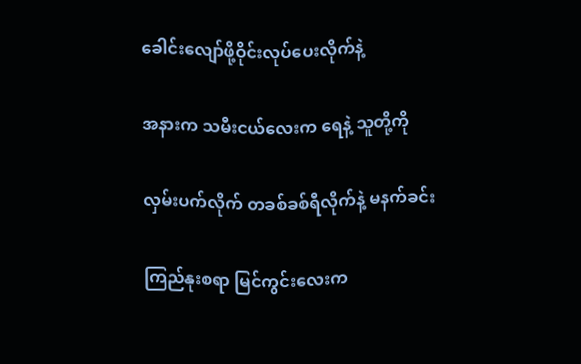ခေါင်းလျော်ဖို့ဝိုင်းလုပ်ပေးလိုက်နဲ့

အနားက သမီးငယ်လေးက ရေနဲ့ သူတို့ကို

လှမ်းပက်လိုက် တခစ်ခစ်ရီလိုက်နဲ့ မနက်ခင်း

ကြည်နုးစရာ မြင်ကွင်းလေးက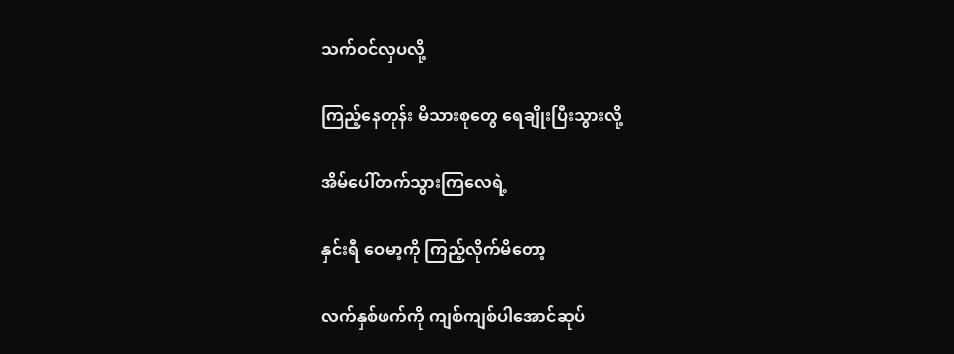သက်ဝင်လှပလို့

ကြည့်နေတုန်း မိသားစုတွေ ရေချိုးပြီးသွားလို့

အိမ်ပေါ်တက်သွားကြလေရဲ့

နှင်းရီ ဝေမာ့ကို ကြည့်လိုက်မိတော့

လက်နှစ်ဖက်ကို ကျစ်ကျစ်ပါအောင်ဆုပ်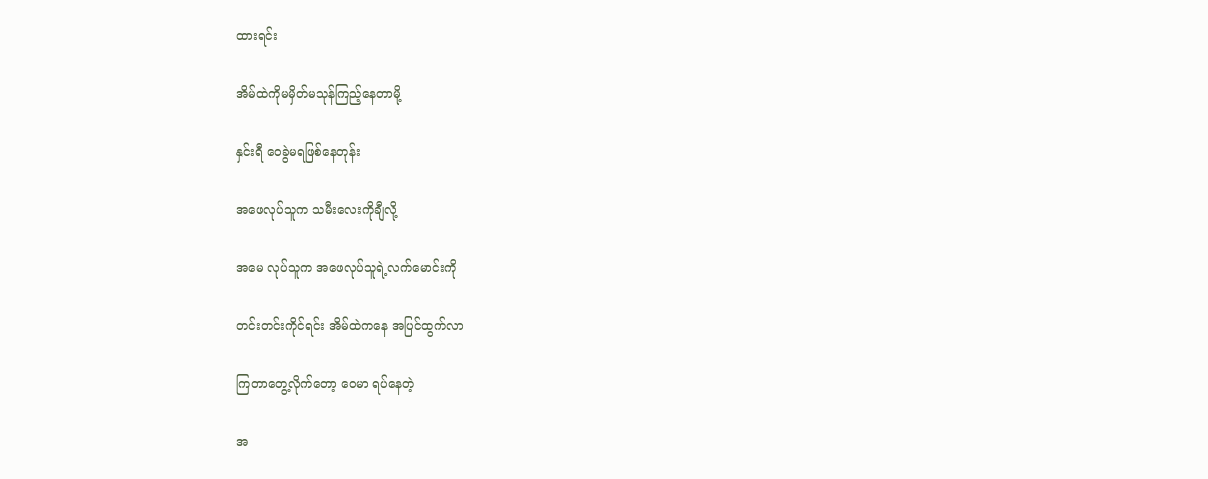ထားရင်း

အိမ်ထဲကိုမမှိတ်မသုန်ကြည့်နေတာမို့

နှင်းရီ ဝေခွဲမရဖြစ်နေတုန်း

အဖေလုပ်သူက သမီးလေးကိုချီလို့

အမေ လုပ်သူက အဖေလုပ်သူရဲ့လက်မောင်းကို

တင်းတင်းကိုင်ရင်း အိမ်ထဲကနေ အပြင်ထွက်လာ

ကြတာတွေ့လိုက်တော့ ဝေမာ ရပ်နေတဲ့

အ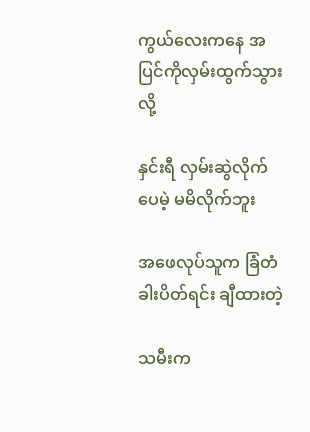ကွယ်လေးကနေ အပြင်ကိုလှမ်းထွက်သွားလို့

နှင်းရီ လှမ်းဆွဲလိုက်ပေမဲ့ မမိလိုက်ဘူး

အဖေလုပ်သူက ခြံတံခါးပိတ်ရင်း ချီထားတဲ့

သမီးက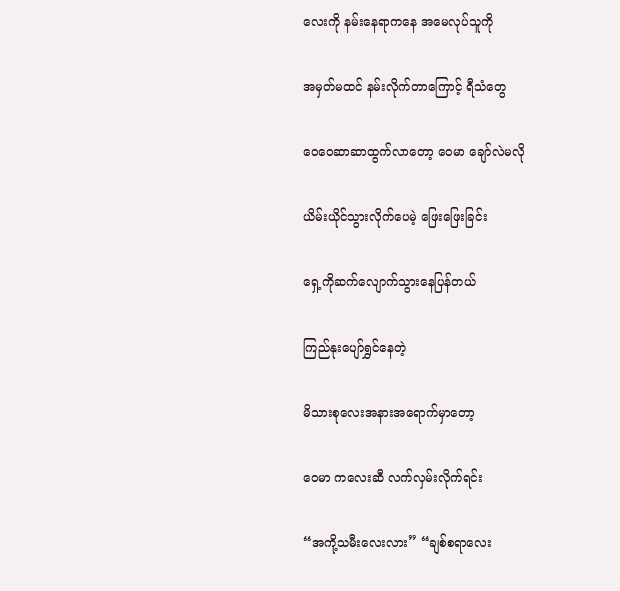လေးကို နမ်းနေရာကနေ အမေလုပ်သူကို

အမှတ်မထင် နမ်းလိုက်တာကြောင့် ရီသံတွေ

ဝေဝေဆာဆာထွက်လာတော့ ဝေမာ ချော်လဲမလို

ယိမ်းယိုင်သွားလိုက်ပေမဲ့ ဖြေးဖြေးခြင်း

ရှေ့ကိုဆက်လျောက်သွားနေပြန်တယ်

ကြည်နုးပျော်ရွှင်နေတဲ့

မိသားစုလေးအနားအရောက်မှာတော့

ဝေမာ ကလေးဆီ လက်လှမ်းလိုက်ရင်း

“အကို့သမီးလေးလား” “ချစ်စရာလေး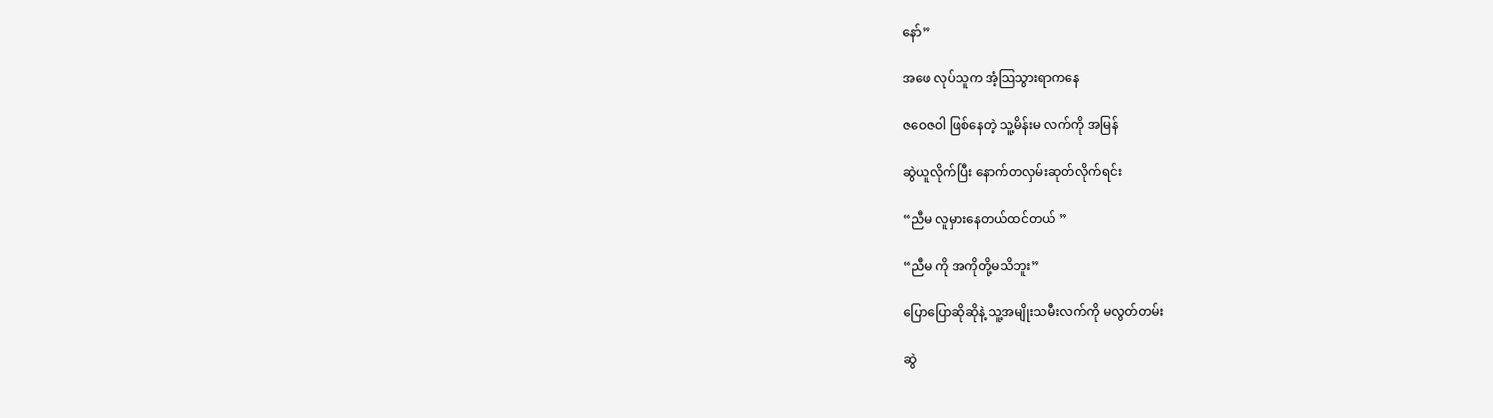နော်”

အဖေ လုပ်သူက အံ့သြသွားရာကနေ

ဇဝေဇဝါ ဖြစ်နေတဲ့ သူ့မိန်းမ လက်ကို အမြန်

ဆွဲယူလိုက်ပြီး နောက်တလှမ်းဆုတ်လိုက်ရင်း

“ညီမ လူမှားနေတယ်ထင်တယ် ”

“ညီမ ကို အကိုတို့မသိဘူး”

ပြောပြောဆိုဆိုနဲ့ သူ့အမျိုးသမီးလက်ကို မလွတ်တမ်း

ဆွဲ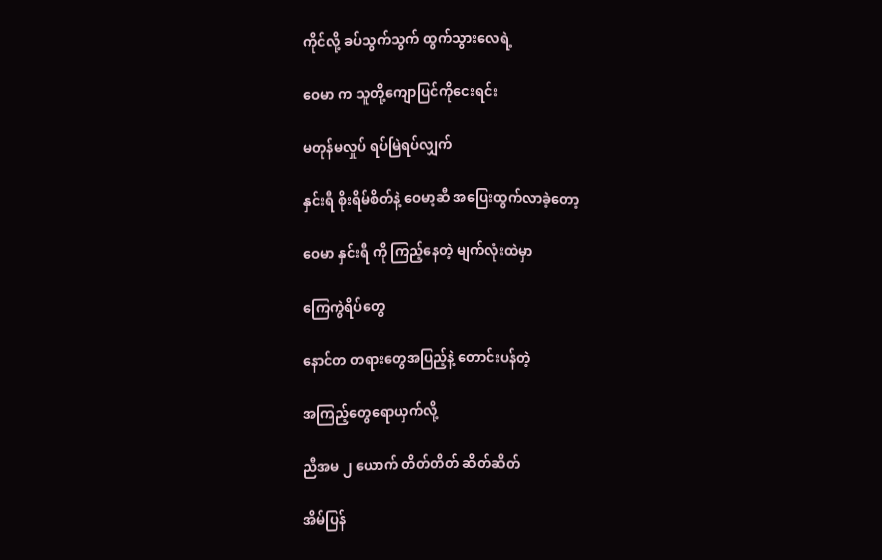ကိုင်လို့ ခပ်သွက်သွက် ထွက်သွားလေရဲ့

ဝေမာ က သူတို့ကျောပြင်ကိုငေးရင်း

မတုန်မလှုပ် ရပ်မြဲရပ်လျှက်

နှင်းရီ စိုးရိမ်စိတ်နဲ့ ဝေမာ့ဆီ အပြေးထွက်လာခဲ့တော့

ဝေမာ နှင်းရီ ကို ကြည့်နေတဲ့ မျက်လုံးထဲမှာ

ကြေကွဲရိပ်တွေ

နောင်တ တရားတွေအပြည့်နဲ့ တောင်းပန်တဲ့

အကြည့်တွေရောယှက်လို့

ညီအမ ၂ ယောက် တိတ်တိတ် ဆိတ်ဆိတ်

အိမ်ပြန်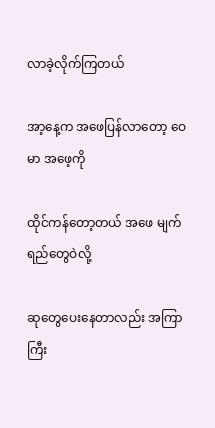လာခဲ့လိုက်ကြတယ်

အာ့နေ့က အဖေပြန်လာတော့ ဝေမာ အဖေ့ကို

ထိုင်ကန်တော့တယ် အဖေ မျက်ရည်တွေဝဲလို့

ဆုတွေပေးနေတာလည်း အကြာကြီး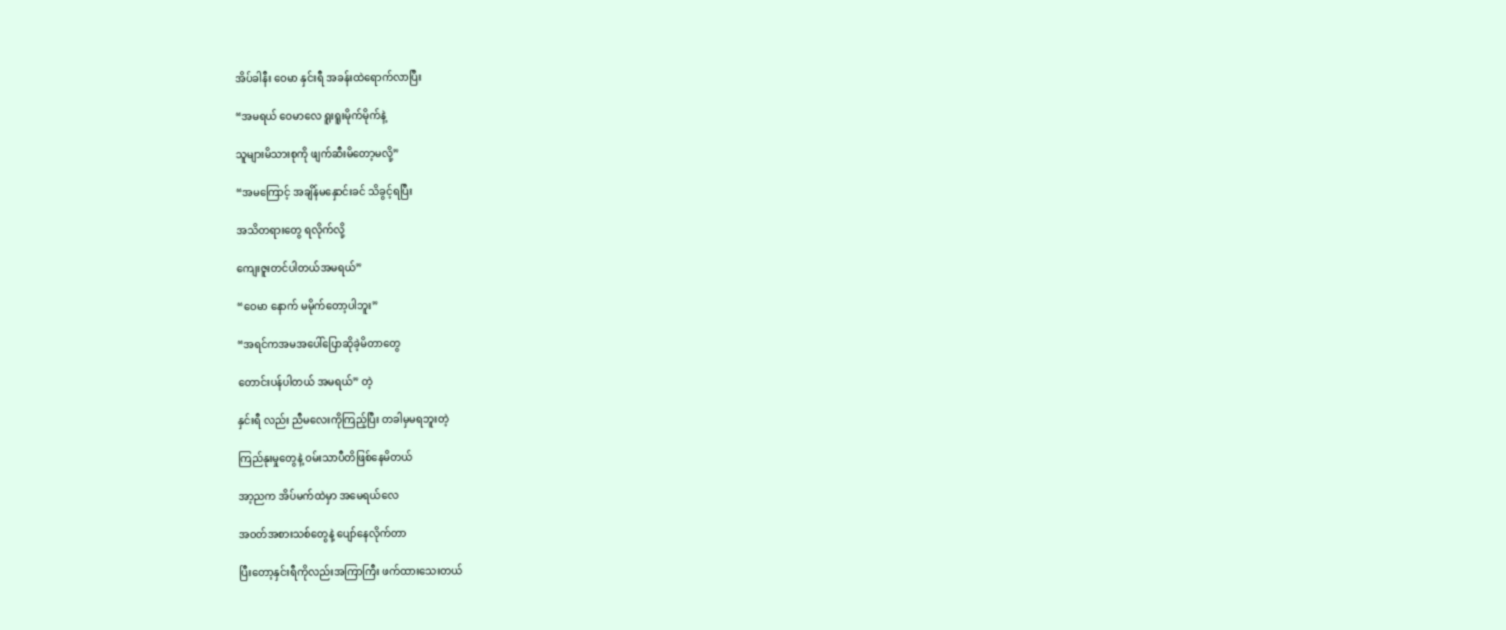အိပ်ခါနီး ဝေမာ နှင်းရီ အခန်းထဲရောက်လာပြီး

“အမရယ် ဝေမာလေ ရူးရူးမိုက်မိုက်နဲ့

သူများမိသားစုကို ဖျက်ဆီးမိတော့မလို့”

“အမကြောင့် အချိန်မနှောင်းခင် သိခွင့်ရပြီး

အသိတရားတွေ ရလိုက်လို့

ကျေးဇူးတင်ပါတယ်အမရယ်”

“ဝေမာ နောက် မမိုက်တော့ပါဘူး”

“အရင်ကအမအပေါ်ပြောဆိုခဲ့မိတာတွေ

တောင်းပန်ပါတယ် အမရယ်” တဲ့

နှင်းရီ လည်း ညီမလေးကိုကြည့်ပြီး တခါမှမရဘူးတဲ့

ကြည်နုးမှုတွေနဲ့ ဝမ်းသာပီတိဖြစ်နေမိတယ်

အာ့ညက အိပ်မက်ထဲမှာ အမေရယ်လေ

အဝတ်အစားသစ်တွေနဲ့ ပျော်နေလိုက်တာ

ပြီးတော့နှင်းရီကိုလည်းအကြာကြီး ဖက်ထားသေးတယ်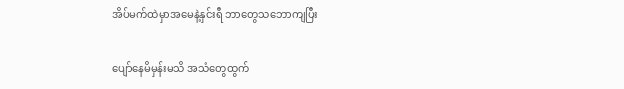အိပ်မက်ထဲမှာအမေနဲ့နှင်းရီ ဘာတွေသဘောကျပြီး

ပျော်နေမိမှန်းမသိ အသံတွေထွက်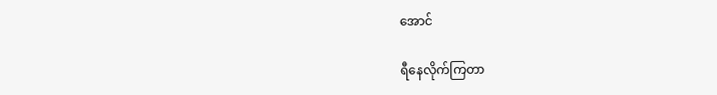အောင်

ရီနေလိုက်ကြတာ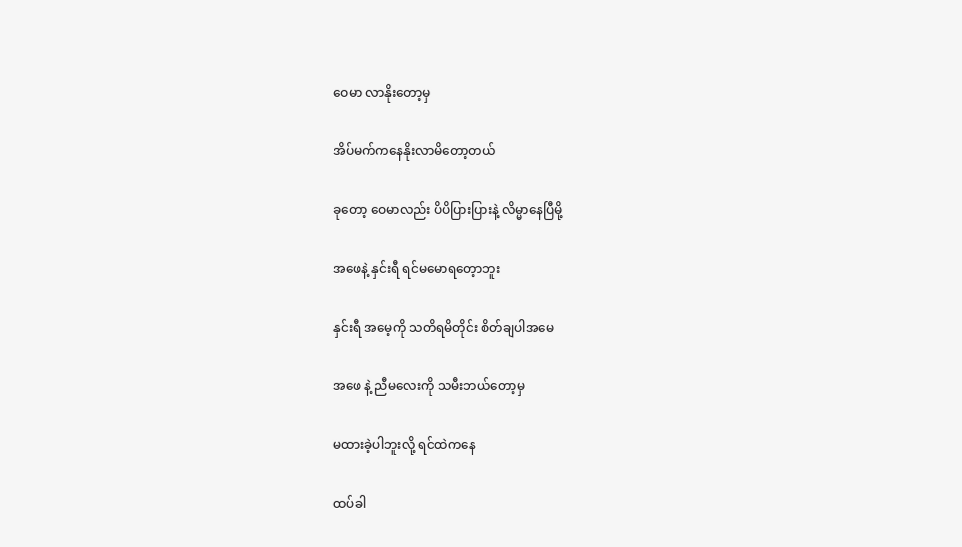ဝေမာ လာနိုးတော့မှ

အိပ်မက်ကနေနိုးလာမိတော့တယ်

ခုတော့ ဝေမာလည်း ပိပိပြားပြားနဲ့ လိမ္မာနေပြီမို့

အဖေနဲ့ နှင်းရီ ရင်မမောရတေ့ာဘူး

နှင်းရီ အမေ့ကို သတိရမိတိုင်း စိတ်ချပါအမေ

အဖေ နဲ့ ညီမလေးကို သမီးဘယ်တော့မှ

မထားခဲ့ပါဘူးလို့ ရင်ထဲကနေ

ထပ်ခါ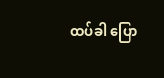ထပ်ခါ ပြော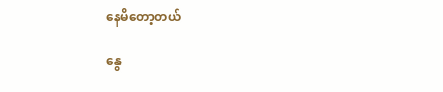နေမိတော့တယ်

နွေ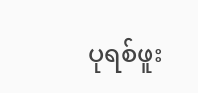ပုရစ်ဖူး